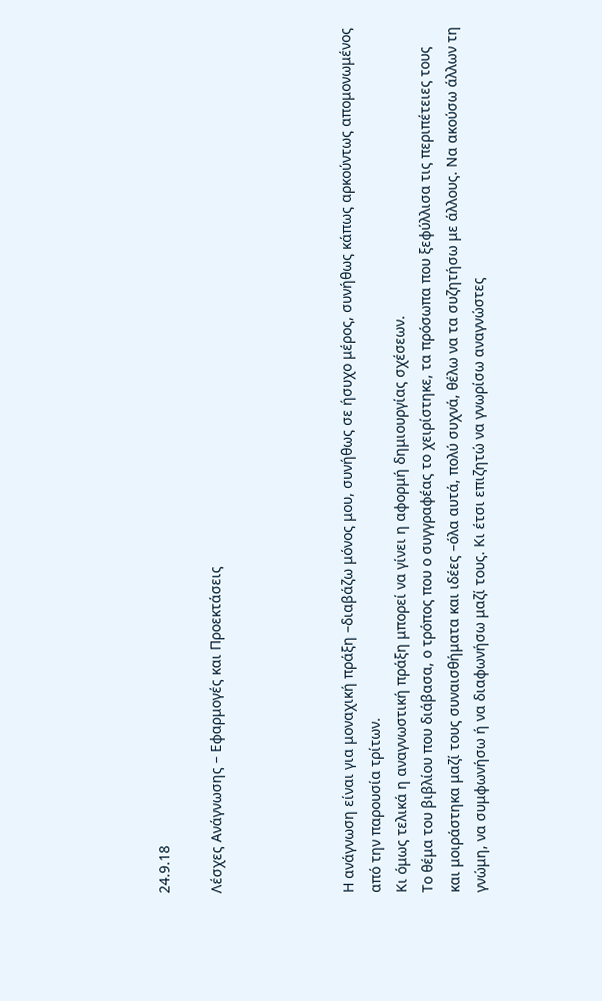24.9.18

Λέσχες Ανάγνωσης – Εφαρμογές και Προεκτάσεις




Η ανάγνωση είναι για μοναχική πράξη –διαβάζω μόνος μου, συνήθως σε ήσυχο μέρος, συνήθως κάπως αρκούντως απομονωμένος από την παρουσία τρίτων.
Κι όμως τελικά η αναγνωστική πράξη μπορεί να γίνει η αφορμή δημιουργίας σχέσεων.
Το θέμα του βιβλίου που διάβασα, ο τρόπος που ο συγγραφέας το χειρίστηκε, τα πρόσωπα που ξεφύλλισα τις περιπέτειες τους και μοιράστηκα μαζί τους συναισθήματα και ιδέες –όλα αυτά, πολύ συχνά, θέλω να τα συζητήσω με άλλους. Να ακούσω άλλων τη γνώμη, να συμφωνήσω ή να διαφωνήσω μαζί τους. Κι έτσι επιζητώ να γνωρίσω αναγνώστες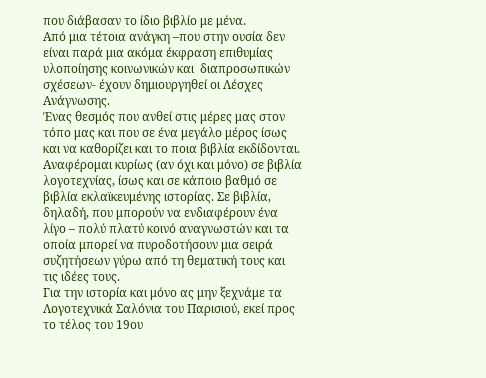που διάβασαν το ίδιο βιβλίο με μένα.
Από μια τέτοια ανάγκη –που στην ουσία δεν είναι παρά μια ακόμα έκφραση επιθυμίας υλοποίησης κοινωνικών και  διαπροσωπικών σχέσεων- έχουν δημιουργηθεί οι Λέσχες Ανάγνωσης.
Ένας θεσμός που ανθεί στις μέρες μας στον τόπο μας και που σε ένα μεγάλο μέρος ίσως και να καθορίζει και το ποια βιβλία εκδίδονται.
Αναφέρομαι κυρίως (αν όχι και μόνο) σε βιβλία λογοτεχνίας, ίσως και σε κάποιο βαθμό σε βιβλία εκλαϊκευμένης ιστορίας. Σε βιβλία, δηλαδή, που μπορούν να ενδιαφέρουν ένα λίγο – πολύ πλατύ κοινό αναγνωστών και τα οποία μπορεί να πυροδοτήσουν μια σειρά συζητήσεων γύρω από τη θεματική τους και  τις ιδέες τους.
Για την ιστορία και μόνο ας μην ξεχνάμε τα Λογοτεχνικά Σαλόνια του Παρισιού, εκεί προς το τέλος του 19ου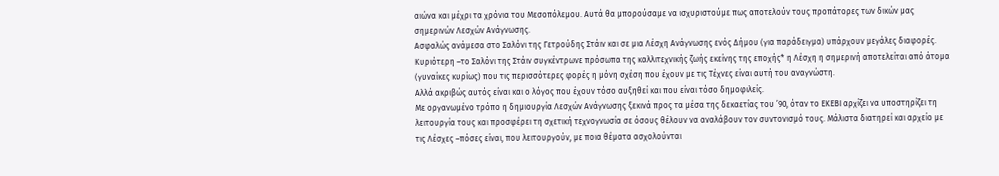αιώνα και μέχρι τα χρόνια του Μεσοπόλεμου. Αυτά θα μπορούσαμε να ισχυριστούμε πως αποτελούν τους προπάτορες των δικών μας σημερινών Λεσχών Ανάγνωσης.
Ασφαλώς ανάμεσα στο Σαλόνι της Γετρούδης Στάιν και σε μια Λέσχη Ανάγνωσης ενός Δήμου (για παράδειγμα) υπάρχουν μεγάλες διαφορές.
Κυριότερη –το Σαλόνι της Στάιν συγκέντρωνε πρόσωπα της καλλιτεχνικής ζωής εκείνης της εποχής* η Λέσχη η σημερινή αποτελείται από άτομα (γυναίκες κυρίως) που τις περισσότερες φορές η μόνη σχέση που έχουν με τις Τέχνες είναι αυτή του αναγνώστη.
Αλλά ακριβώς αυτός είναι και ο λόγος που έχουν τόσο αυξηθεί και που είναι τόσο δημοφιλείς.
Με οργανωμένο τρόπο η δημιουργία Λεσχών Ανάγνωσης ξεκινά προς τα μέσα της δεκαετίας του ’90, όταν το ΕΚΕΒΙ αρχίζει να υποστηρίζει τη λειτουργία τους και προσφέρει τη σχετική τεχνογνωσία σε όσους θέλουν να αναλάβουν τον συντονισμό τους. Μάλιστα διατηρεί και αρχείο με τις Λέσχες –πόσες είναι, που λειτουργούν, με ποια θέματα ασχολούνται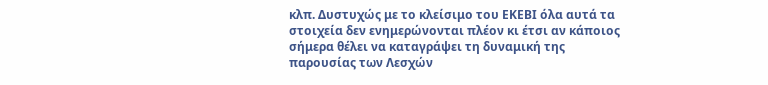κλπ. Δυστυχώς με το κλείσιμο του ΕΚΕΒΙ όλα αυτά τα στοιχεία δεν ενημερώνονται πλέον κι έτσι αν κάποιος σήμερα θέλει να καταγράψει τη δυναμική της παρουσίας των Λεσχών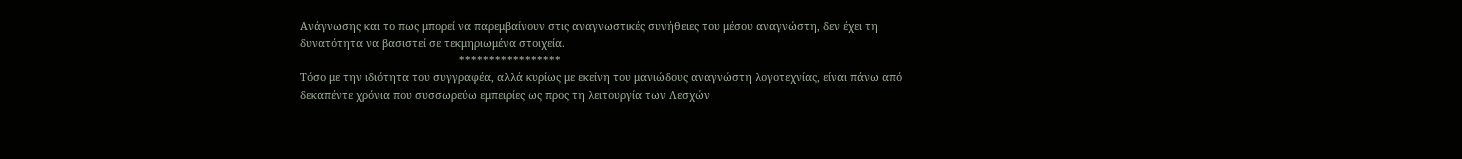Ανάγνωσης και το πως μπορεί να παρεμβαίνουν στις αναγνωστικές συνήθειες του μέσου αναγνώστη, δεν έχει τη δυνατότητα να βασιστεί σε τεκμηριωμένα στοιχεία.
                                                     *****************
Τόσο με την ιδιότητα του συγγραφέα, αλλά κυρίως με εκείνη του μανιώδους αναγνώστη λογοτεχνίας, είναι πάνω από δεκαπέντε χρόνια που συσσωρεύω εμπειρίες ως προς τη λειτουργία των Λεσχών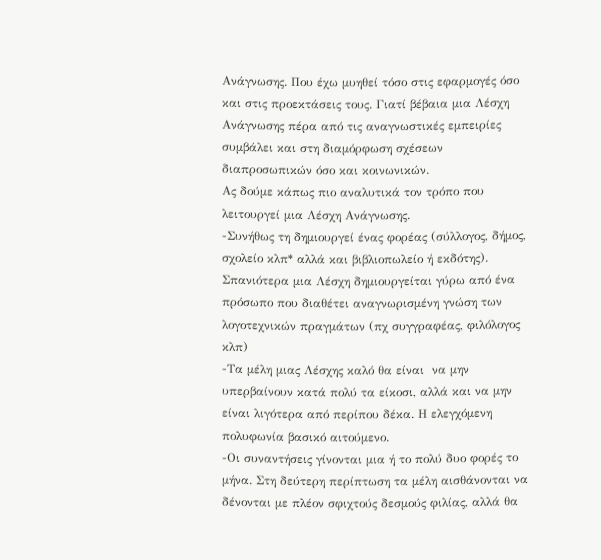Ανάγνωσης. Που έχω μυηθεί τόσο στις εφαρμογές όσο και στις προεκτάσεις τους. Γιατί βέβαια μια Λέσχη Ανάγνωσης πέρα από τις αναγνωστικές εμπειρίες συμβάλει και στη διαμόρφωση σχέσεων διαπροσωπικών όσο και κοινωνικών.
Ας δούμε κάπως πιο αναλυτικά τον τρόπο που λειτουργεί μια Λέσχη Ανάγνωσης.
-Συνήθως τη δημιουργεί ένας φορέας (σύλλογος, δήμος, σχολείο κλπ* αλλά και βιβλιοπωλείο ή εκδότης).  Σπανιότερα μια Λέσχη δημιουργείται γύρω από ένα πρόσωπο που διαθέτει αναγνωρισμένη γνώση των λογοτεχνικών πραγμάτων (πχ συγγραφέας, φιλόλογος κλπ)
-Τα μέλη μιας Λέσχης καλό θα είναι  να μην υπερβαίνουν κατά πολύ τα είκοσι, αλλά και να μην είναι λιγότερα από περίπου δέκα. Η ελεγχόμενη πολυφωνία βασικό αιτούμενο.
-Οι συναντήσεις γίνονται μια ή το πολύ δυο φορές το μήνα. Στη δεύτερη περίπτωση τα μέλη αισθάνονται να δένονται με πλέον σφιχτούς δεσμούς φιλίας, αλλά θα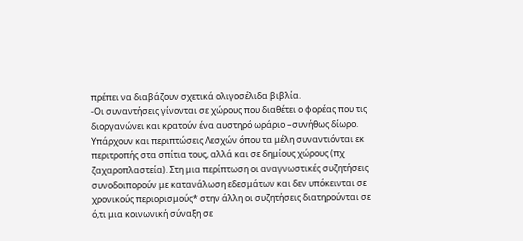πρέπει να διαβάζουν σχετικά ολιγοσέλιδα βιβλία.
-Οι συναντήσεις γίνονται σε χώρους που διαθέτει ο φορέας που τις διοργανώνει και κρατούν ένα αυστηρό ωράριο –συνήθως δίωρο.  Υπάρχουν και περιπτώσεις Λεσχών όπου τα μέλη συναντιόνται εκ περιτροπής στα σπίτια τους, αλλά και σε δημίους χώρους (πχ ζαχαροπλαστεία). Στη μια περίπτωση οι αναγνωστικές συζητήσεις συνοδοιπορούν με κατανάλωση εδεσμάτων και δεν υπόκεινται σε χρονικούς περιορισμούς* στην άλλη οι συζητήσεις διατηρούνται σε ό,τι μια κοινωνική σύναξη σε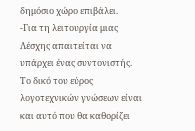δημόσιο χώρο επιβάλει.
-Για τη λειτουργία μιας Λέσχης απαιτείται να υπάρχει ένας συντονιστής. Το δικό του εύρος λογοτεχνικών γνώσεων είναι και αυτό που θα καθορίζει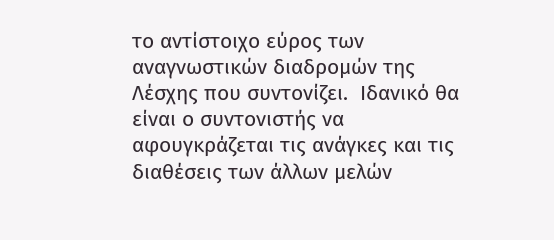το αντίστοιχο εύρος των αναγνωστικών διαδρομών της Λέσχης που συντονίζει.  Ιδανικό θα είναι ο συντονιστής να αφουγκράζεται τις ανάγκες και τις διαθέσεις των άλλων μελών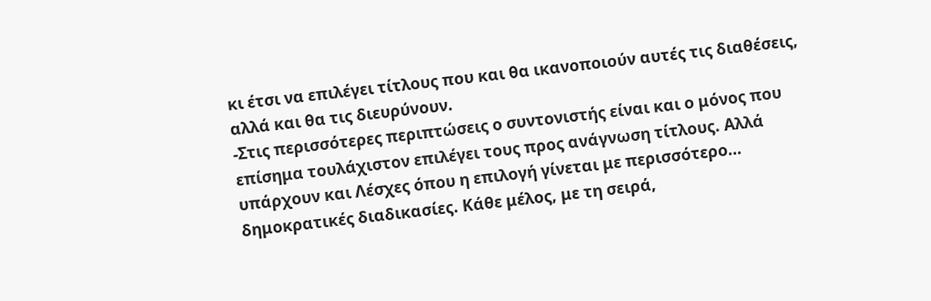κι έτσι να επιλέγει τίτλους που και θα ικανοποιούν αυτές τις διαθέσεις, αλλά και θα τις διευρύνουν.
-Στις περισσότερες περιπτώσεις ο συντονιστής είναι και ο μόνος που επίσημα τουλάχιστον επιλέγει τους προς ανάγνωση τίτλους. Αλλά υπάρχουν και Λέσχες όπου η επιλογή γίνεται με περισσότερο… δημοκρατικές διαδικασίες. Κάθε μέλος, με τη σειρά,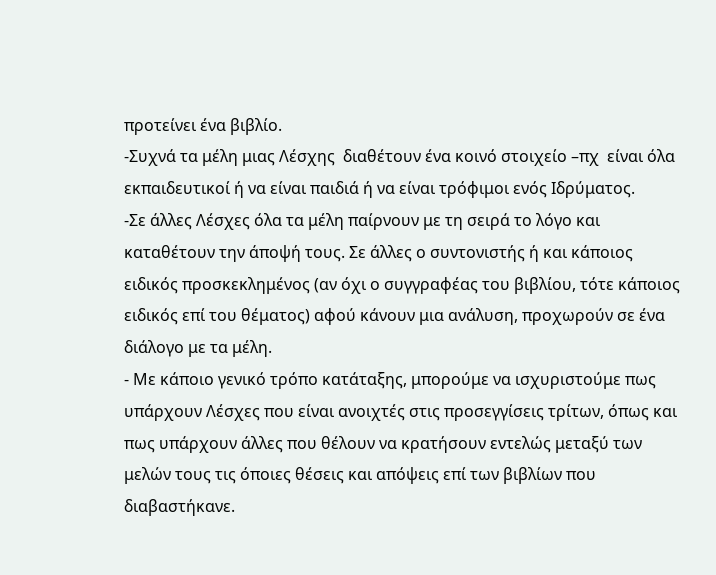προτείνει ένα βιβλίο.
-Συχνά τα μέλη μιας Λέσχης  διαθέτουν ένα κοινό στοιχείο –πχ  είναι όλα εκπαιδευτικοί ή να είναι παιδιά ή να είναι τρόφιμοι ενός Ιδρύματος.
-Σε άλλες Λέσχες όλα τα μέλη παίρνουν με τη σειρά το λόγο και καταθέτουν την άποψή τους. Σε άλλες ο συντονιστής ή και κάποιος ειδικός προσκεκλημένος (αν όχι ο συγγραφέας του βιβλίου, τότε κάποιος ειδικός επί του θέματος) αφού κάνουν μια ανάλυση, προχωρούν σε ένα διάλογο με τα μέλη.
- Με κάποιο γενικό τρόπο κατάταξης, μπορούμε να ισχυριστούμε πως υπάρχουν Λέσχες που είναι ανοιχτές στις προσεγγίσεις τρίτων, όπως και πως υπάρχουν άλλες που θέλουν να κρατήσουν εντελώς μεταξύ των μελών τους τις όποιες θέσεις και απόψεις επί των βιβλίων που διαβαστήκανε.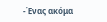-Ένας ακόμα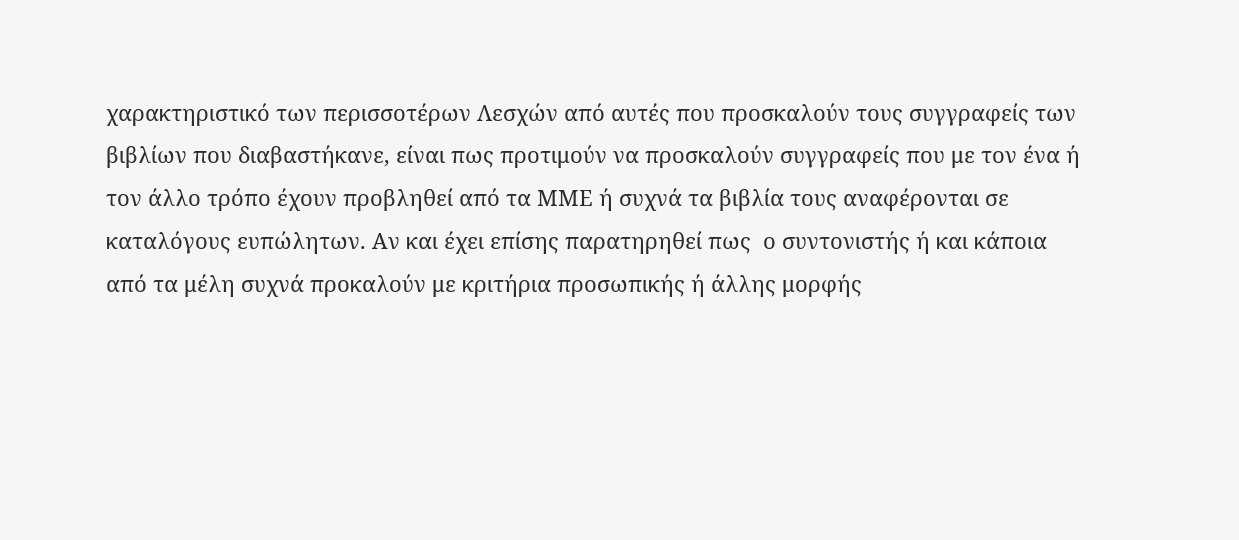χαρακτηριστικό των περισσοτέρων Λεσχών από αυτές που προσκαλούν τους συγγραφείς των βιβλίων που διαβαστήκανε, είναι πως προτιμούν να προσκαλούν συγγραφείς που με τον ένα ή τον άλλο τρόπο έχουν προβληθεί από τα ΜΜΕ ή συχνά τα βιβλία τους αναφέρονται σε καταλόγους ευπώλητων. Αν και έχει επίσης παρατηρηθεί πως  ο συντονιστής ή και κάποια από τα μέλη συχνά προκαλούν με κριτήρια προσωπικής ή άλλης μορφής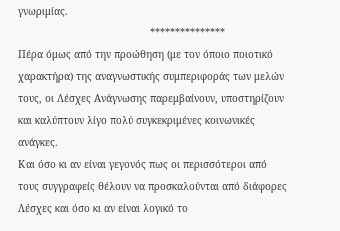γνωριμίας.
                                            ***************
Πέρα όμως από την προώθηση (με τον όποιο ποιοτικό χαρακτήρα) της αναγνωστικής συμπεριφοράς των μελών τους, οι Λέσχες Ανάγνωσης παρεμβαίνουν, υποστηρίζουν και καλύπτουν λίγο πολύ συγκεκριμένες κοινωνικές ανάγκες.
Και όσο κι αν είναι γεγονός πως οι περισσότεροι από τους συγγραφείς θέλουν να προσκαλούνται από διάφορες Λέσχες και όσο κι αν είναι λογικό το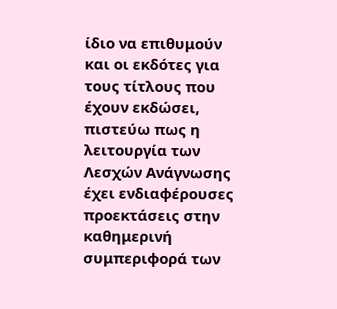ίδιο να επιθυμούν και οι εκδότες για τους τίτλους που έχουν εκδώσει, πιστεύω πως η λειτουργία των Λεσχών Ανάγνωσης έχει ενδιαφέρουσες προεκτάσεις στην καθημερινή συμπεριφορά των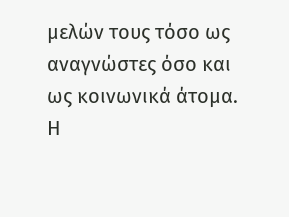μελών τους τόσο ως αναγνώστες όσο και ως κοινωνικά άτομα.
Η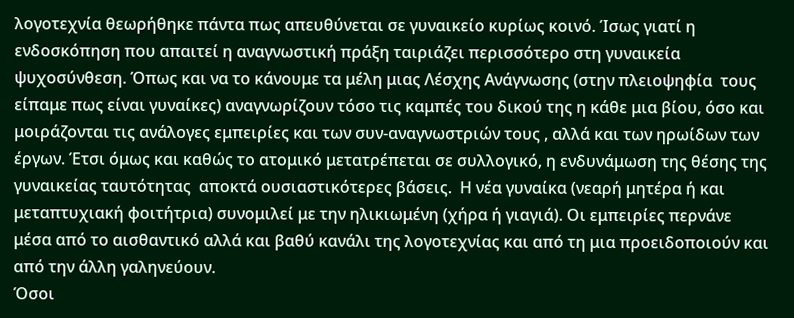λογοτεχνία θεωρήθηκε πάντα πως απευθύνεται σε γυναικείο κυρίως κοινό. Ίσως γιατί η ενδοσκόπηση που απαιτεί η αναγνωστική πράξη ταιριάζει περισσότερο στη γυναικεία ψυχοσύνθεση. Όπως και να το κάνουμε τα μέλη μιας Λέσχης Ανάγνωσης (στην πλειοψηφία  τους  είπαμε πως είναι γυναίκες) αναγνωρίζουν τόσο τις καμπές του δικού της η κάθε μια βίου, όσο και μοιράζονται τις ανάλογες εμπειρίες και των συν-αναγνωστριών τους , αλλά και των ηρωίδων των έργων. Έτσι όμως και καθώς το ατομικό μετατρέπεται σε συλλογικό, η ενδυνάμωση της θέσης της γυναικείας ταυτότητας  αποκτά ουσιαστικότερες βάσεις.  Η νέα γυναίκα (νεαρή μητέρα ή και μεταπτυχιακή φοιτήτρια) συνομιλεί με την ηλικιωμένη (χήρα ή γιαγιά). Οι εμπειρίες περνάνε μέσα από το αισθαντικό αλλά και βαθύ κανάλι της λογοτεχνίας και από τη μια προειδοποιούν και από την άλλη γαληνεύουν.
Όσοι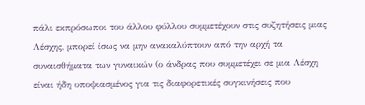πάλι εκπρόσωποι του άλλου φύλλου συμμετέχουν στις συζητήσεις μιας Λέσχης, μπορεί ίσως να μην ανακαλύπτουν από την αρχή τα συναισθήματα των γυναικών (ο άνδρας που συμμετέχει σε μια Λέσχη είναι ήδη υποψιασμένος για τις διαφορετικές συγκινήσεις που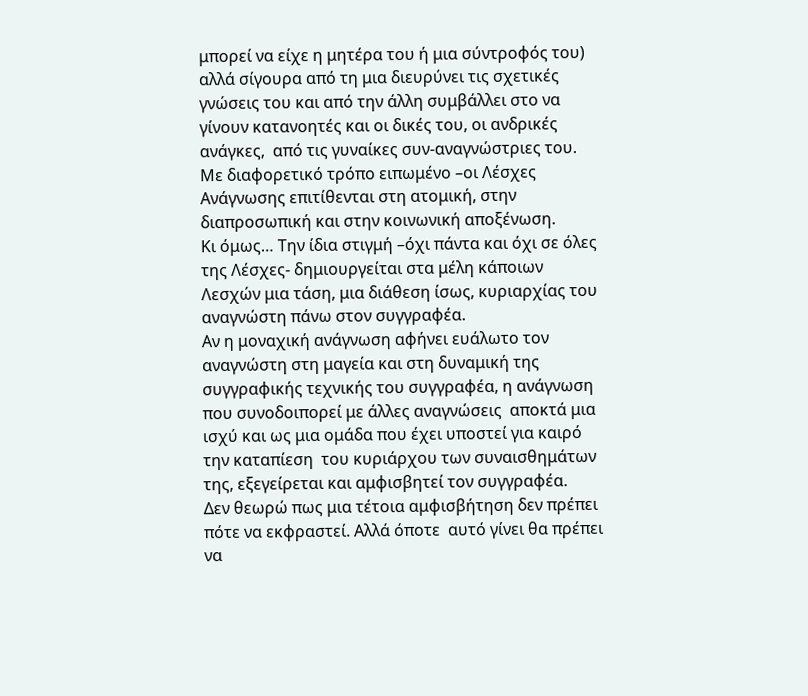μπορεί να είχε η μητέρα του ή μια σύντροφός του) αλλά σίγουρα από τη μια διευρύνει τις σχετικές γνώσεις του και από την άλλη συμβάλλει στο να γίνουν κατανοητές και οι δικές του, οι ανδρικές ανάγκες,  από τις γυναίκες συν-αναγνώστριες του.
Με διαφορετικό τρόπο ειπωμένο –οι Λέσχες Ανάγνωσης επιτίθενται στη ατομική, στην διαπροσωπική και στην κοινωνική αποξένωση.
Κι όμως… Την ίδια στιγμή –όχι πάντα και όχι σε όλες της Λέσχες- δημιουργείται στα μέλη κάποιων Λεσχών μια τάση, μια διάθεση ίσως, κυριαρχίας του αναγνώστη πάνω στον συγγραφέα.
Αν η μοναχική ανάγνωση αφήνει ευάλωτο τον αναγνώστη στη μαγεία και στη δυναμική της συγγραφικής τεχνικής του συγγραφέα, η ανάγνωση που συνοδοιπορεί με άλλες αναγνώσεις  αποκτά μια ισχύ και ως μια ομάδα που έχει υποστεί για καιρό την καταπίεση  του κυριάρχου των συναισθημάτων της, εξεγείρεται και αμφισβητεί τον συγγραφέα.
Δεν θεωρώ πως μια τέτοια αμφισβήτηση δεν πρέπει πότε να εκφραστεί. Αλλά όποτε  αυτό γίνει θα πρέπει να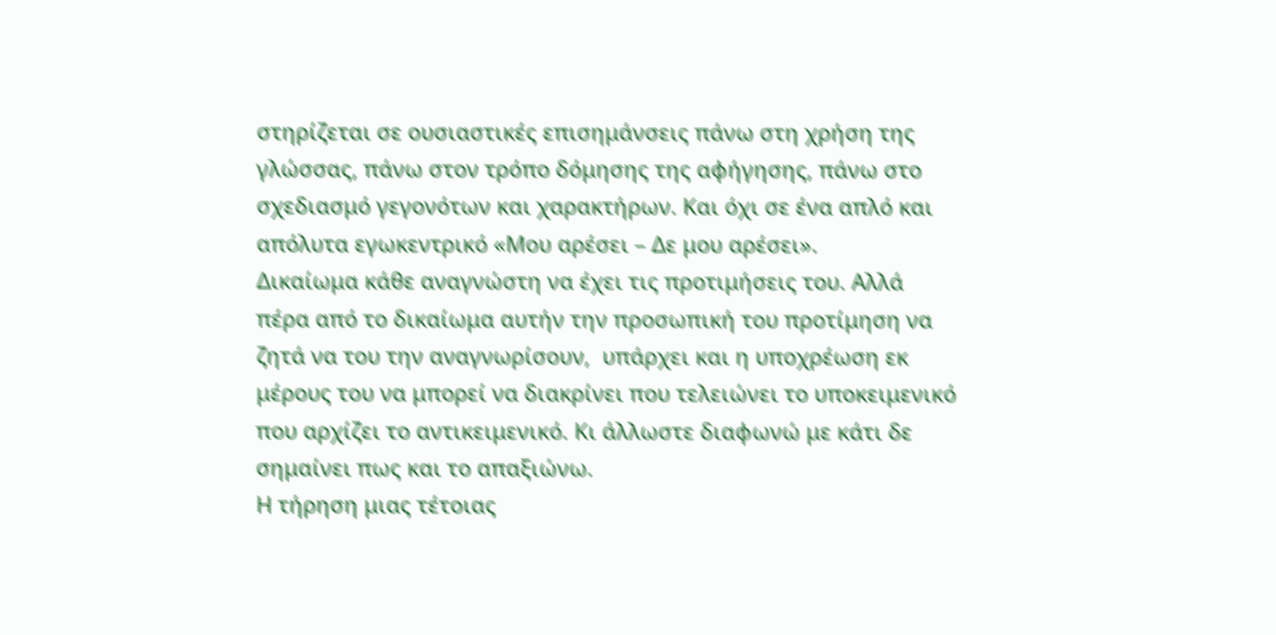στηρίζεται σε ουσιαστικές επισημάνσεις πάνω στη χρήση της γλώσσας, πάνω στον τρόπο δόμησης της αφήγησης, πάνω στο σχεδιασμό γεγονότων και χαρακτήρων. Και όχι σε ένα απλό και απόλυτα εγωκεντρικό «Μου αρέσει – Δε μου αρέσει».
Δικαίωμα κάθε αναγνώστη να έχει τις προτιμήσεις του. Αλλά πέρα από το δικαίωμα αυτήν την προσωπική του προτίμηση να ζητά να του την αναγνωρίσουν,  υπάρχει και η υποχρέωση εκ μέρους του να μπορεί να διακρίνει που τελειώνει το υποκειμενικό που αρχίζει το αντικειμενικό. Κι άλλωστε διαφωνώ με κάτι δε σημαίνει πως και το απαξιώνω.
Η τήρηση μιας τέτοιας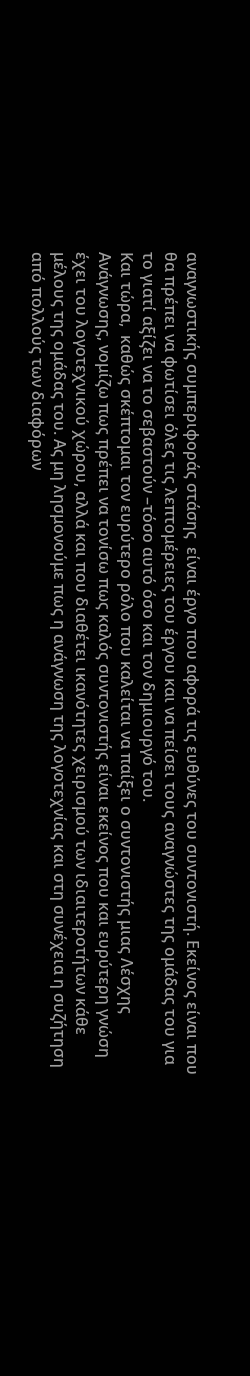αναγνωστικής συμπεριφοράς στάσης  είναι έργο που αφορά τις ευθύνες του συντονιστή. Εκείνος είναι που θα πρέπει να φωτίσει όλες τις λεπτομέρειες του έργου και να πείσει τους αναγνώστες της ομάδας του για το γιατί αξίζει να το σεβαστούν –τόσο αυτό όσο και τον δημιουργό του.                                                                                             Και τώρα,  καθώς σκέπτομαι τον ευρύτερο ρόλο που καλείται να παίξει ο συντονιστής μιας Λέσχης Ανάγνωσης, νομίζω πως πρέπει να τονίσω πως καλός συντονιστής είναι εκείνος που και ευρύτερη γνώση έχει του λογοτεχνικού χώρου, αλλά και που διαθέτει ικανότητες χειρισμού των ιδιαιτεροτήτων κάθε μέλους της ομάδας του. Ας μη λησμονούμε πως η ανάγνωση της λογοτεχνίας και στη συνέχεια η συζήτηση από πολλούς των διαφόρων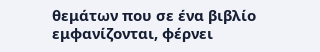θεμάτων που σε ένα βιβλίο εμφανίζονται, φέρνει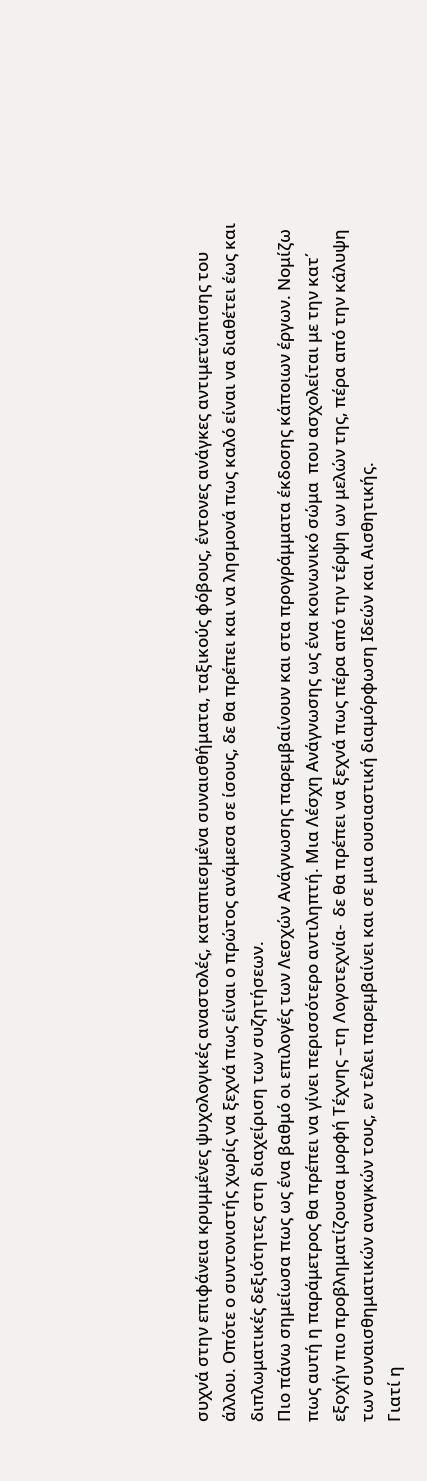συχνά στην επιφάνεια κρυμμένες ψυχολογικές αναστολές, καταπιεσμένα συναισθήματα, ταξικούς φόβους, έντονες ανάγκες αντιμετώπισης του άλλου. Οπότε ο συντονιστής χωρίς να ξεχνά πως είναι ο πρώτος ανάμεσα σε ίσους, δε θα πρέπει και να λησμονά πως καλό είναι να διαθέτει έως και διπλωματικές δεξιότητες στη διαχείριση των συζητήσεων.
Πιο πάνω σημείωσα πως ως ένα βαθμό οι επιλογές των Λεσχών Ανάγνωσης παρεμβαίνουν και στα προγράμματα έκδοσης κάποιων έργων. Νομίζω πως αυτή η παράμετρος θα πρέπει να γίνει περισσότερο αντιληπτή. Μια Λέσχη Ανάγνωσης ως ένα κοινωνικό σώμα  που ασχολείται με την κατ΄ εξοχήν πιο προβληματίζουσα μορφή Τέχνης –τη Λογοτεχνία-  δε θα πρέπει να ξεχνά πως πέρα από την τέρψη ων μελών της, πέρα από την κάλυψη των συναισθηματικών αναγκών τους, εν τέλει παρεμβαίνει και σε μια ουσιαστική διαμόρφωση Ιδεών και Αισθητικής.
Γιατί η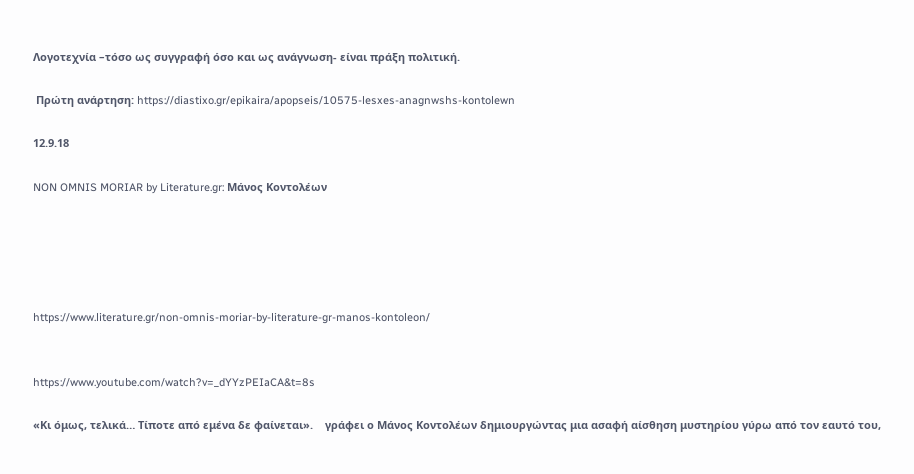Λογοτεχνία –τόσο ως συγγραφή όσο και ως ανάγνωση- είναι πράξη πολιτική.

 Πρώτη ανάρτηση: https://diastixo.gr/epikaira/apopseis/10575-lesxes-anagnwshs-kontolewn

12.9.18

NON OMNIS MORIAR by Literature.gr: Μάνος Κοντολέων





https://www.literature.gr/non-omnis-moriar-by-literature-gr-manos-kontoleon/


https://www.youtube.com/watch?v=_dYYzPEIaCA&t=8s

«Κι όμως, τελικά… Τίποτε από εμένα δε φαίνεται».    γράφει ο Μάνος Κοντολέων δημιουργώντας μια ασαφή αίσθηση μυστηρίου γύρω από τον εαυτό του,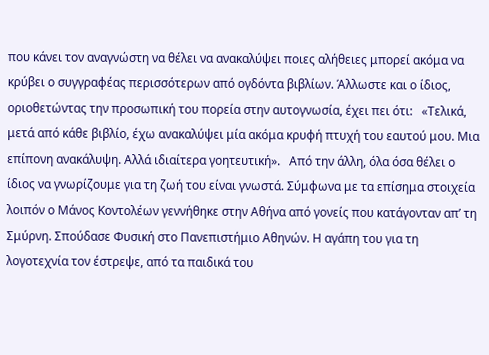που κάνει τον αναγνώστη να θέλει να ανακαλύψει ποιες αλήθειες μπορεί ακόμα να κρύβει ο συγγραφέας περισσότερων από ογδόντα βιβλίων. Άλλωστε και ο ίδιος, οριοθετώντας την προσωπική του πορεία στην αυτογνωσία, έχει πει ότι:   «Τελικά, μετά από κάθε βιβλίο, έχω ανακαλύψει μία ακόμα κρυφή πτυχή του εαυτού μου. Μια επίπονη ανακάλυψη. Αλλά ιδιαίτερα γοητευτική».   Από την άλλη, όλα όσα θέλει ο ίδιος να γνωρίζουμε για τη ζωή του είναι γνωστά. Σύμφωνα με τα επίσημα στοιχεία λοιπόν ο Μάνος Κοντολέων γεννήθηκε στην Aθήνα από γονείς που κατάγονταν απ’ τη Σμύρνη. Σπούδασε Φυσική στο Πανεπιστήμιο Aθηνών. Η αγάπη του για τη λογοτεχνία τον έστρεψε, από τα παιδικά του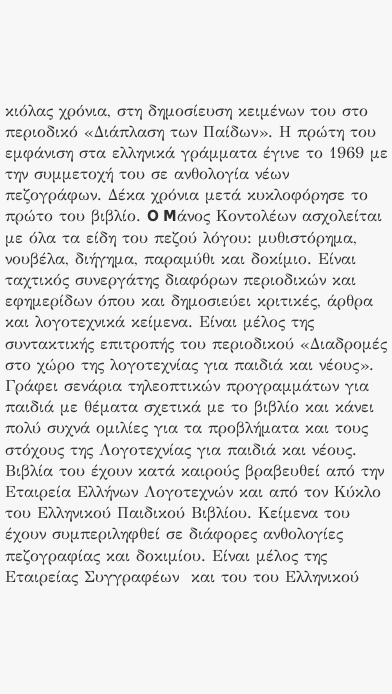κιόλας χρόνια, στη δημοσίευση κειμένων του στο περιοδικό «Διάπλαση των Παίδων». Η πρώτη του εμφάνιση στα ελληνικά γράμματα έγινε το 1969 με την συμμετοχή του σε ανθολογία νέων πεζογράφων. Δέκα χρόνια μετά κυκλοφόρησε το πρώτο του βιβλίο. O Mάνος Kοντολέων ασχολείται με όλα τα είδη του πεζού λόγου: μυθιστόρημα, νουβέλα, διήγημα, παραμύθι και δοκίμιο. Είναι ταχτικός συνεργάτης διαφόρων περιοδικών και εφημερίδων όπου και δημοσιεύει κριτικές, άρθρα και λογοτεχνικά κείμενα. Είναι μέλος της συντακτικής επιτροπής του περιοδικού «Διαδρομές στο χώρο της λογοτεχνίας για παιδιά και νέους». Γράφει σενάρια τηλεοπτικών προγραμμάτων για παιδιά με θέματα σχετικά με το βιβλίο και κάνει πολύ συχνά ομιλίες για τα προβλήματα και τους στόχους της Λογοτεχνίας για παιδιά και νέους. Bιβλία του έχουν κατά καιρούς βραβευθεί από την Εταιρεία Eλλήνων Λογοτεχνών και από τον Kύκλο του Eλληνικού Παιδικού Bιβλίου. Kείμενα του έχουν συμπεριληφθεί σε διάφορες ανθολογίες πεζογραφίας και δοκιμίου. Είναι μέλος της Εταιρείας Συγγραφέων  και του του Ελληνικού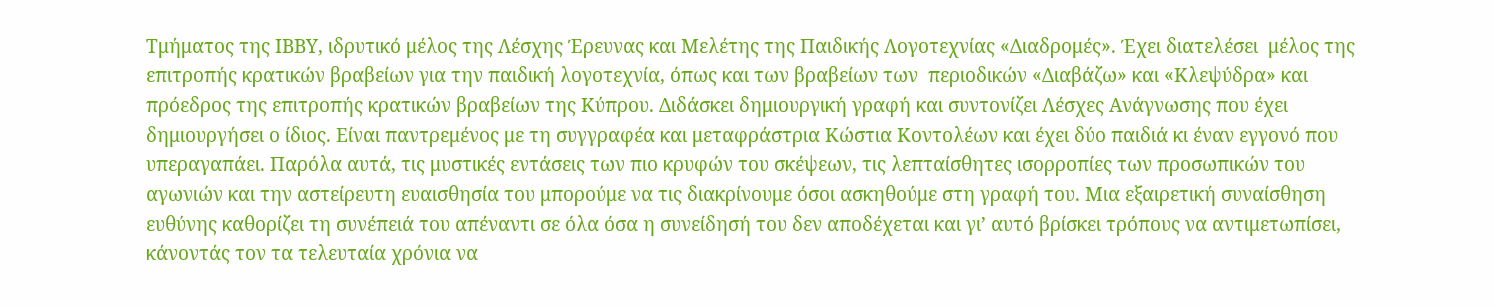Τμήματος της ΙΒΒΥ, ιδρυτικό μέλος της Λέσχης Έρευνας και Μελέτης της Παιδικής Λογοτεχνίας «Διαδρομές». Έχει διατελέσει  μέλος της επιτροπής κρατικών βραβείων για την παιδική λογοτεχνία, όπως και των βραβείων των  περιοδικών «Διαβάζω» και «Κλεψύδρα» και πρόεδρος της επιτροπής κρατικών βραβείων της Κύπρου. Διδάσκει δημιουργική γραφή και συντονίζει Λέσχες Ανάγνωσης που έχει δημιουργήσει ο ίδιος. Είναι παντρεμένος με τη συγγραφέα και μεταφράστρια Κώστια Κοντολέων και έχει δύο παιδιά κι έναν εγγονό που υπεραγαπάει. Παρόλα αυτά, τις μυστικές εντάσεις των πιο κρυφών του σκέψεων, τις λεπταίσθητες ισορροπίες των προσωπικών του αγωνιών και την αστείρευτη ευαισθησία του μπορούμε να τις διακρίνουμε όσοι ασκηθούμε στη γραφή του. Μια εξαιρετική συναίσθηση ευθύνης καθορίζει τη συνέπειά του απέναντι σε όλα όσα η συνείδησή του δεν αποδέχεται και γι’ αυτό βρίσκει τρόπους να αντιμετωπίσει, κάνοντάς τον τα τελευταία χρόνια να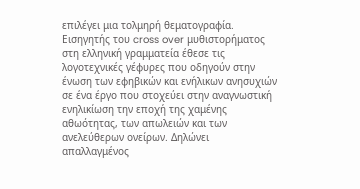επιλέγει μια τολμηρή θεματογραφία. Εισηγητής του cross over μυθιστορήματος στη ελληνική γραμματεία έθεσε τις λογοτεχνικές γέφυρες που οδηγούν στην ένωση των εφηβικών και ενήλικων ανησυχιών σε ένα έργο που στοχεύει στην αναγνωστική ενηλικίωση την εποχή της χαμένης αθωότητας, των απωλειών και των ανελεύθερων ονείρων. Δηλώνει απαλλαγμένος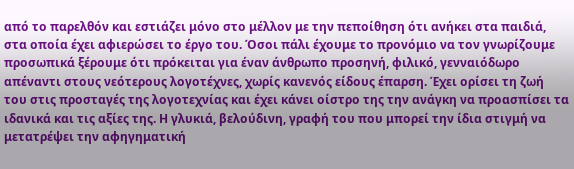από το παρελθόν και εστιάζει μόνο στο μέλλον με την πεποίθηση ότι ανήκει στα παιδιά, στα οποία έχει αφιερώσει το έργο του. Όσοι πάλι έχουμε το προνόμιο να τον γνωρίζουμε προσωπικά ξέρουμε ότι πρόκειται για έναν άνθρωπο προσηνή, φιλικό, γενναιόδωρο απέναντι στους νεότερους λογοτέχνες, χωρίς κανενός είδους έπαρση. Έχει ορίσει τη ζωή του στις προσταγές της λογοτεχνίας και έχει κάνει οίστρο της την ανάγκη να προασπίσει τα ιδανικά και τις αξίες της. Η γλυκιά, βελούδινη, γραφή του που μπορεί την ίδια στιγμή να μετατρέψει την αφηγηματική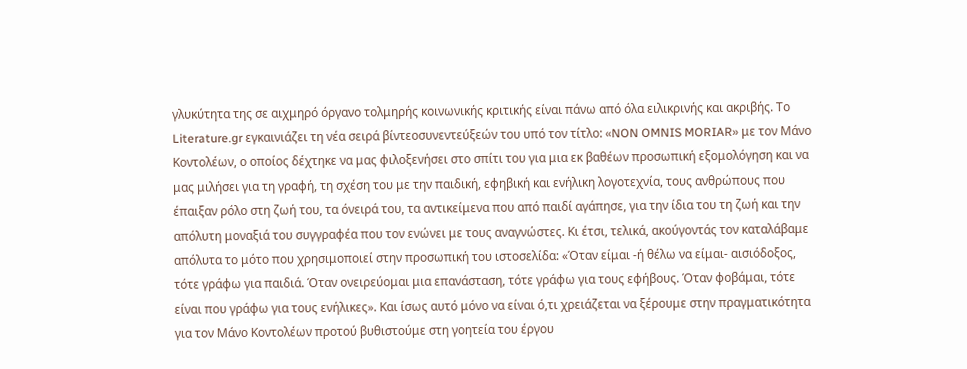γλυκύτητα της σε αιχμηρό όργανο τολμηρής κοινωνικής κριτικής είναι πάνω από όλα ειλικρινής και ακριβής. Το Literature.gr εγκαινιάζει τη νέα σειρά βίντεοσυνεντεύξεών του υπό τον τίτλο: «NON OMNIS MORIAR» με τον Μάνο Κοντολέων, ο οποίος δέχτηκε να μας φιλοξενήσει στο σπίτι του για μια εκ βαθέων προσωπική εξομολόγηση και να μας μιλήσει για τη γραφή, τη σχέση του με την παιδική, εφηβική και ενήλικη λογοτεχνία, τους ανθρώπους που έπαιξαν ρόλο στη ζωή του, τα όνειρά του, τα αντικείμενα που από παιδί αγάπησε, για την ίδια του τη ζωή και την απόλυτη μοναξιά του συγγραφέα που τον ενώνει με τους αναγνώστες. Κι έτσι, τελικά, ακούγοντάς τον καταλάβαμε απόλυτα το μότο που χρησιμοποιεί στην προσωπική του ιστοσελίδα: «Όταν είμαι -ή θέλω να είμαι- αισιόδοξος, τότε γράφω για παιδιά. Όταν ονειρεύομαι μια επανάσταση, τότε γράφω για τους εφήβους. Όταν φοβάμαι, τότε είναι που γράφω για τους ενήλικες». Και ίσως αυτό μόνο να είναι ό,τι χρειάζεται να ξέρουμε στην πραγματικότητα για τον Μάνο Κοντολέων προτού βυθιστούμε στη γοητεία του έργου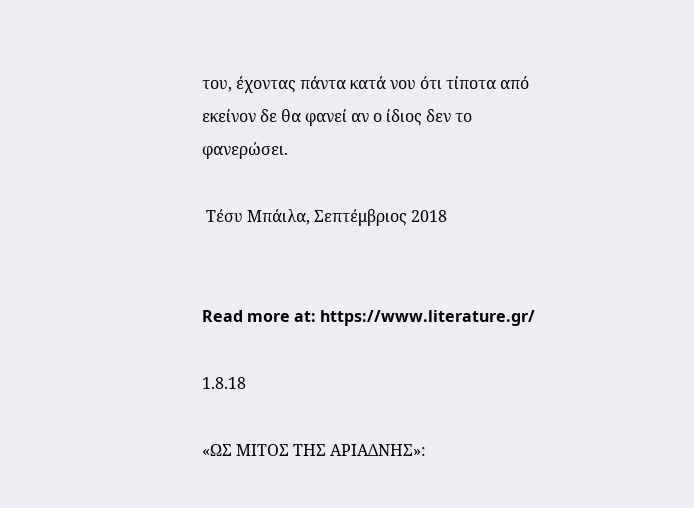του, έχοντας πάντα κατά νου ότι τίποτα από εκείνον δε θα φανεί αν ο ίδιος δεν το φανερώσει.

 Τέσυ Μπάιλα, Σεπτέμβριος 2018


Read more at: https://www.literature.gr/

1.8.18

«ΩΣ ΜΙΤΟΣ ΤΗΣ ΑΡΙΑΔΝΗΣ»: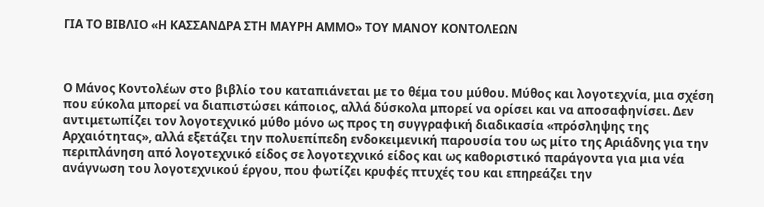ΓΙΑ ΤΟ ΒΙΒΛΙΟ «Η ΚΑΣΣΑΝΔΡΑ ΣΤΗ ΜΑΥΡΗ ΑΜΜΟ» ΤΟΥ ΜΑΝΟΥ ΚΟΝΤΟΛΕΩΝ



Ο Μάνος Κοντολέων στο βιβλίο του καταπιάνεται με το θέμα του μύθου. Μύθος και λογοτεχνία, μια σχέση που εύκολα μπορεί να διαπιστώσει κάποιος, αλλά δύσκολα μπορεί να ορίσει και να αποσαφηνίσει. Δεν αντιμετωπίζει τον λογοτεχνικό μύθο μόνο ως προς τη συγγραφική διαδικασία «πρόσληψης της Αρχαιότητας», αλλά εξετάζει την πολυεπίπεδη ενδοκειμενική παρουσία του ως μίτο της Αριάδνης για την περιπλάνηση από λογοτεχνικό είδος σε λογοτεχνικό είδος και ως καθοριστικό παράγοντα για μια νέα ανάγνωση του λογοτεχνικού έργου, που φωτίζει κρυφές πτυχές του και επηρεάζει την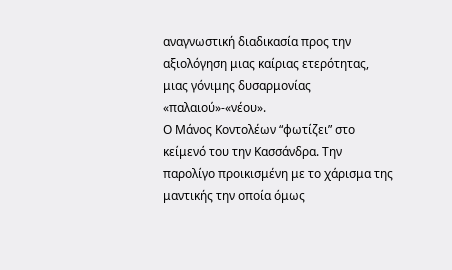αναγνωστική διαδικασία προς την αξιολόγηση μιας καίριας ετερότητας, μιας γόνιμης δυσαρμονίας «παλαιού»-«νέου».
Ο Μάνος Κοντολέων “φωτίζει” στο κείμενό του την Κασσάνδρα. Την παρολίγο προικισμένη με το χάρισμα της μαντικής την οποία όμως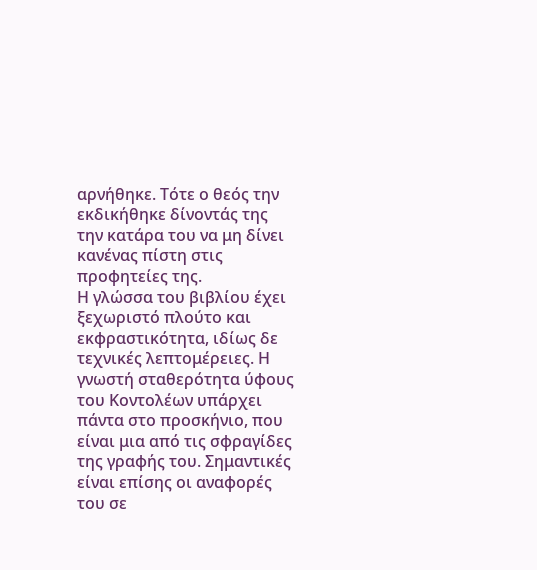αρνήθηκε. Τότε ο θεός την εκδικήθηκε δίνοντάς της την κατάρα του να μη δίνει κανένας πίστη στις προφητείες της.
Η γλώσσα του βιβλίου έχει ξεχωριστό πλούτο και εκφραστικότητα, ιδίως δε τεχνικές λεπτομέρειες. Η γνωστή σταθερότητα ύφους του Κοντολέων υπάρχει πάντα στο προσκήνιο, που είναι μια από τις σφραγίδες της γραφής του. Σημαντικές είναι επίσης οι αναφορές του σε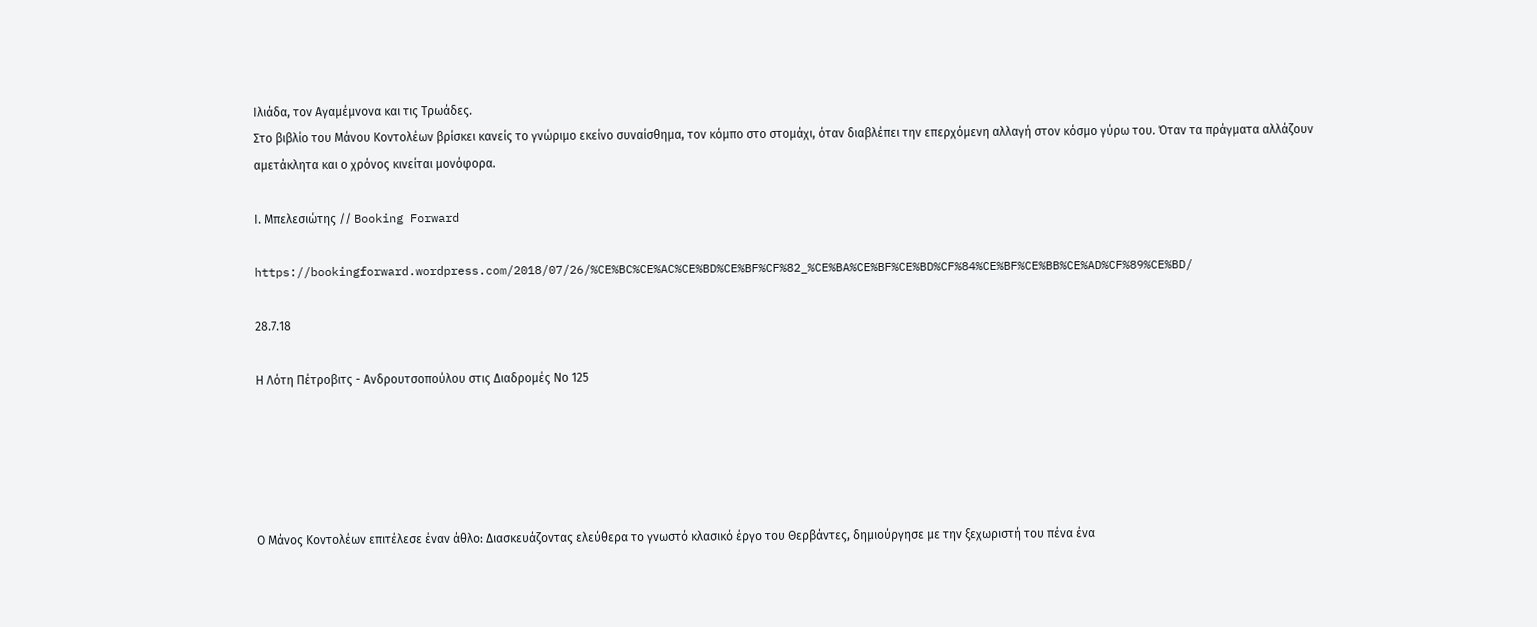Ιλιάδα, τον Αγαμέμνονα και τις Τρωάδες.
Στο βιβλίο του Μάνου Κοντολέων βρίσκει κανείς το γνώριμο εκείνο συναίσθημα, τον κόμπο στο στομάχι, όταν διαβλέπει την επερχόμενη αλλαγή στον κόσμο γύρω του. Όταν τα πράγματα αλλάζουν αμετάκλητα και ο χρόνος κινείται μονόφορα.

Ι. Μπελεσιώτης // Booking Forward

https://bookingforward.wordpress.com/2018/07/26/%CE%BC%CE%AC%CE%BD%CE%BF%CF%82_%CE%BA%CE%BF%CE%BD%CF%84%CE%BF%CE%BB%CE%AD%CF%89%CE%BD/

28.7.18

Η Λότη Πέτροβιτς - Ανδρουτσοπούλου στις Διαδρομές Νο 125





Ο Μάνος Κοντολέων επιτέλεσε έναν άθλο: Διασκευάζοντας ελεύθερα το γνωστό κλασικό έργο του Θερβάντες, δημιούργησε με την ξεχωριστή του πένα ένα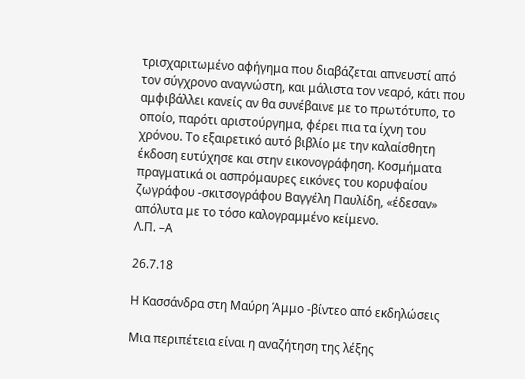τρισχαριτωμένο αφήγημα που διαβάζεται απνευστί από τον σύγχρονο αναγνώστη, και μάλιστα τον νεαρό, κάτι που αμφιβάλλει κανείς αν θα συνέβαινε με το πρωτότυπο, το οποίο, παρότι αριστούργημα, φέρει πια τα ίχνη του χρόνου. Το εξαιρετικό αυτό βιβλίο με την καλαίσθητη έκδοση ευτύχησε και στην εικονογράφηση. Κοσμήματα πραγματικά οι ασπρόμαυρες εικόνες του κορυφαίου ζωγράφου -σκιτσογράφου Βαγγέλη Παυλίδη, «έδεσαν» απόλυτα με το τόσο καλογραμμένο κείμενο.
Λ.Π. –Α

26.7.18

Η Κασσάνδρα στη Μαύρη Άμμο -βίντεο από εκδηλώσεις

Μια περιπέτεια είναι η αναζήτηση της λέξης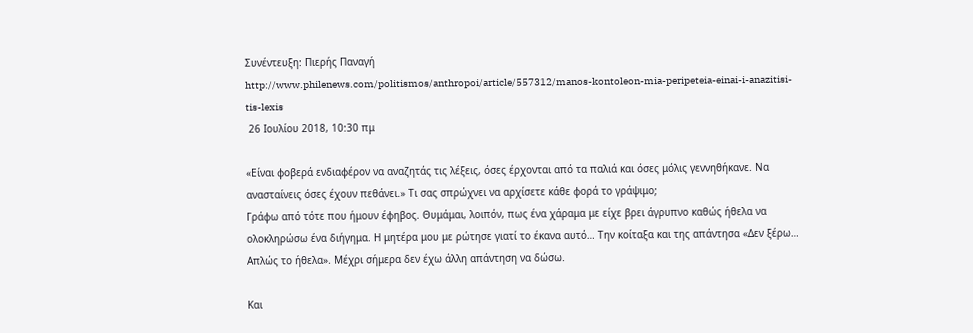Συνέντευξη: Πιερής Παναγή
http://www.philenews.com/politismos/anthropoi/article/557312/manos-kontoleon-mia-peripeteia-einai-i-anazitisi-tis-lexis
 26 Ιουλίου 2018, 10:30 πμ

«Είναι φοβερά ενδιαφέρον να αναζητάς τις λέξεις, όσες έρχονται από τα παλιά και όσες μόλις γεννηθήκανε. Να ανασταίνεις όσες έχουν πεθάνει.» Τι σας σπρώχνει να αρχίσετε κάθε φορά το γράψιμο;
Γράφω από τότε που ήμουν έφηβος. Θυμάμαι, λοιπόν, πως ένα χάραμα με είχε βρει άγρυπνο καθώς ήθελα να ολοκληρώσω ένα διήγημα. Η μητέρα μου με ρώτησε γιατί το έκανα αυτό… Την κοίταξα και της απάντησα «Δεν ξέρω… Απλώς το ήθελα». Μέχρι σήμερα δεν έχω άλλη απάντηση να δώσω.

Και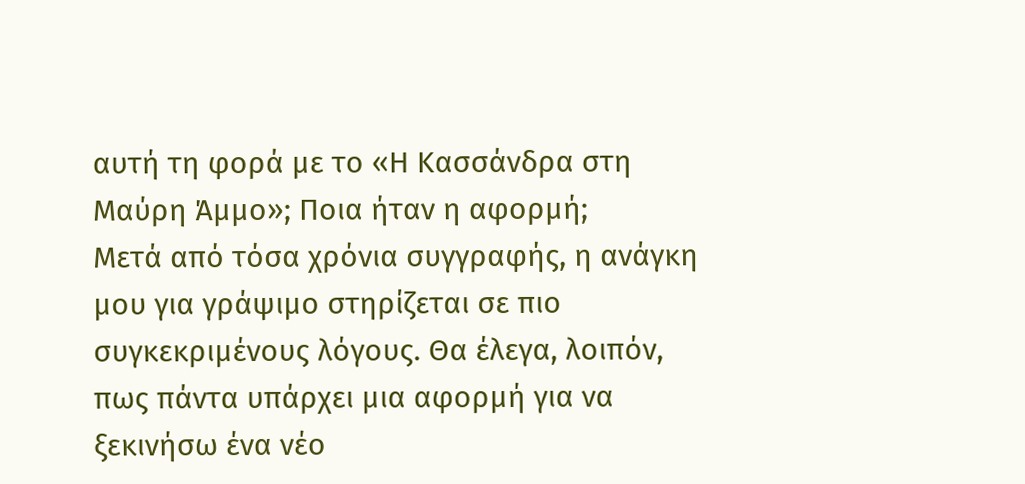αυτή τη φορά με το «Η Κασσάνδρα στη Μαύρη Άμμο»; Ποια ήταν η αφορμή;
Μετά από τόσα χρόνια συγγραφής, η ανάγκη μου για γράψιμο στηρίζεται σε πιο συγκεκριμένους λόγους. Θα έλεγα, λοιπόν, πως πάντα υπάρχει μια αφορμή για να ξεκινήσω ένα νέο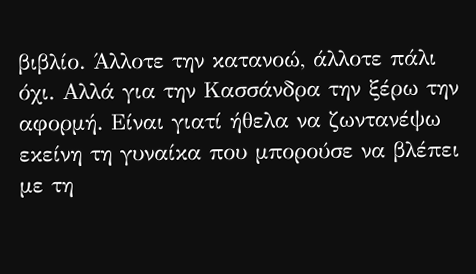βιβλίο. Άλλοτε την κατανοώ, άλλοτε πάλι όχι. Αλλά για την Κασσάνδρα την ξέρω την αφορμή. Είναι γιατί ήθελα να ζωντανέψω εκείνη τη γυναίκα που μπορούσε να βλέπει με τη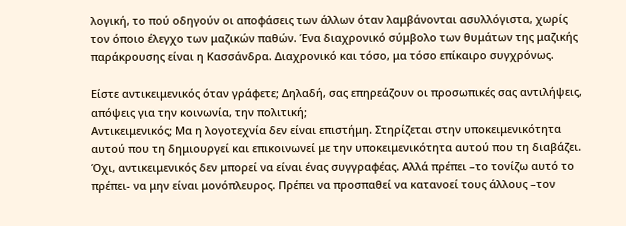λογική, το πού οδηγούν οι αποφάσεις των άλλων όταν λαμβάνονται ασυλλόγιστα, χωρίς τον όποιο έλεγχο των μαζικών παθών. Ένα διαχρονικό σύμβολο των θυμάτων της μαζικής παράκρουσης είναι η Κασσάνδρα. Διαχρονικό και τόσο, μα τόσο επίκαιρο συγχρόνως.

Είστε αντικειμενικός όταν γράφετε; Δηλαδή, σας επηρεάζουν οι προσωπικές σας αντιλήψεις, απόψεις για την κοινωνία, την πολιτική;
Αντικειμενικός; Μα η λογοτεχνία δεν είναι επιστήμη. Στηρίζεται στην υποκειμενικότητα αυτού που τη δημιουργεί και επικοινωνεί με την υποκειμενικότητα αυτού που τη διαβάζει. Όχι, αντικειμενικός δεν μπορεί να είναι ένας συγγραφέας. Αλλά πρέπει –το τονίζω αυτό το πρέπει- να μην είναι μονόπλευρος. Πρέπει να προσπαθεί να κατανοεί τους άλλους –τον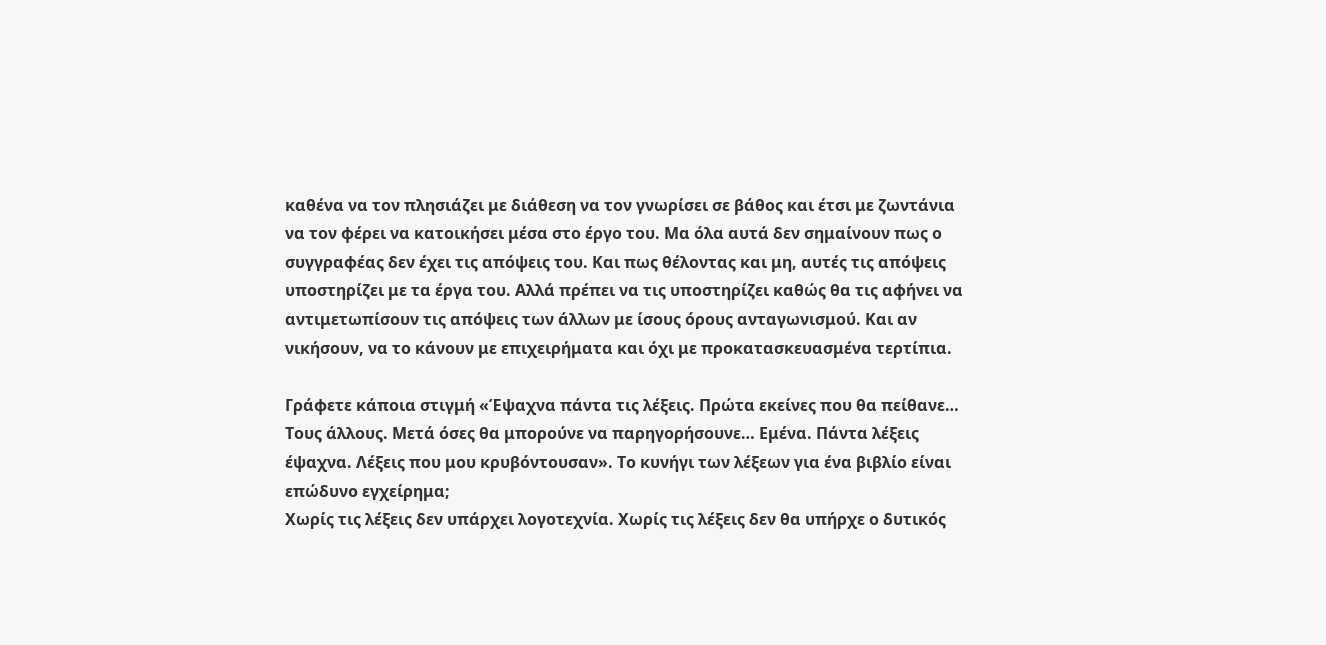καθένα να τον πλησιάζει με διάθεση να τον γνωρίσει σε βάθος και έτσι με ζωντάνια να τον φέρει να κατοικήσει μέσα στο έργο του. Μα όλα αυτά δεν σημαίνουν πως ο συγγραφέας δεν έχει τις απόψεις του. Και πως θέλοντας και μη, αυτές τις απόψεις υποστηρίζει με τα έργα του. Αλλά πρέπει να τις υποστηρίζει καθώς θα τις αφήνει να αντιμετωπίσουν τις απόψεις των άλλων με ίσους όρους ανταγωνισμού. Και αν νικήσουν, να το κάνουν με επιχειρήματα και όχι με προκατασκευασμένα τερτίπια.

Γράφετε κάποια στιγμή «Έψαχνα πάντα τις λέξεις. Πρώτα εκείνες που θα πείθανε… Τους άλλους. Μετά όσες θα μπορούνε να παρηγορήσουνε… Εμένα. Πάντα λέξεις έψαχνα. Λέξεις που μου κρυβόντουσαν». Το κυνήγι των λέξεων για ένα βιβλίο είναι επώδυνο εγχείρημα;
Χωρίς τις λέξεις δεν υπάρχει λογοτεχνία. Χωρίς τις λέξεις δεν θα υπήρχε ο δυτικός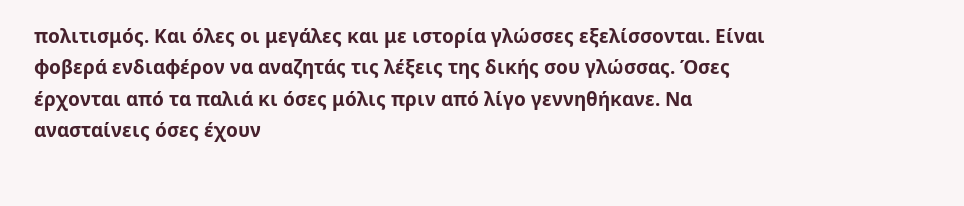πολιτισμός. Και όλες οι μεγάλες και με ιστορία γλώσσες εξελίσσονται. Είναι φοβερά ενδιαφέρον να αναζητάς τις λέξεις της δικής σου γλώσσας. Όσες έρχονται από τα παλιά κι όσες μόλις πριν από λίγο γεννηθήκανε. Να ανασταίνεις όσες έχουν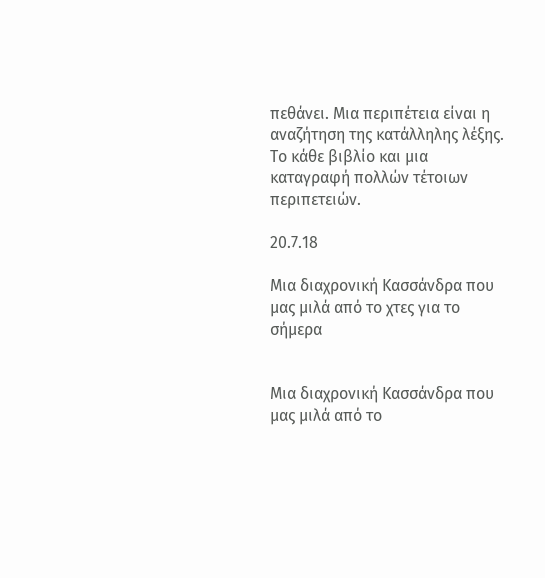πεθάνει. Μια περιπέτεια είναι η αναζήτηση της κατάλληλης λέξης. Το κάθε βιβλίο και μια καταγραφή πολλών τέτοιων περιπετειών.

20.7.18

Μια διαχρονική Κασσάνδρα που μας μιλά από το χτες για το σήμερα


Μια διαχρονική Κασσάνδρα που μας μιλά από το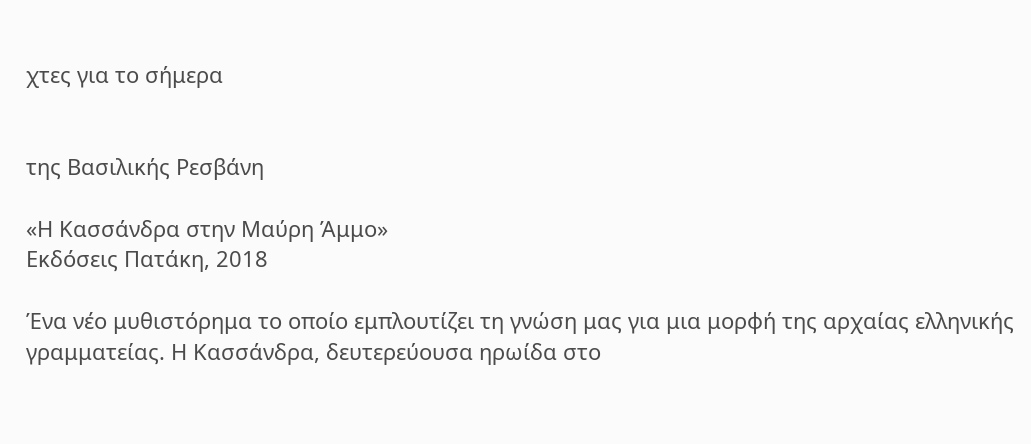χτες για το σήμερα


της Βασιλικής Ρεσβάνη

«Η Κασσάνδρα στην Μαύρη Άμμο»
Εκδόσεις Πατάκη, 2018

Ένα νέο μυθιστόρημα το οποίο εμπλουτίζει τη γνώση μας για μια μορφή της αρχαίας ελληνικής γραμματείας. Η Κασσάνδρα, δευτερεύουσα ηρωίδα στο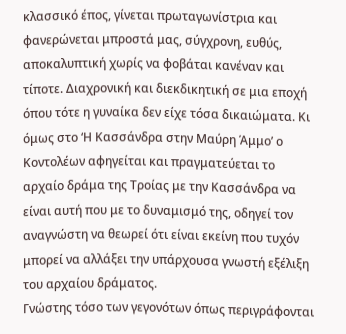κλασσικό έπος, γίνεται πρωταγωνίστρια και φανερώνεται μπροστά μας, σύγχρονη, ευθύς, αποκαλυπτική χωρίς να φοβάται κανέναν και τίποτε. Διαχρονική και διεκδικητική σε μια εποχή όπου τότε η γυναίκα δεν είχε τόσα δικαιώματα. Κι όμως στο ‘Η Κασσάνδρα στην Μαύρη Άμμο’ ο Κοντολέων αφηγείται και πραγματεύεται το αρχαίο δράμα της Τροίας με την Κασσάνδρα να είναι αυτή που με το δυναμισμό της, οδηγεί τον αναγνώστη να θεωρεί ότι είναι εκείνη που τυχόν μπορεί να αλλάξει την υπάρχουσα γνωστή εξέλιξη του αρχαίου δράματος.
Γνώστης τόσο των γεγονότων όπως περιγράφονται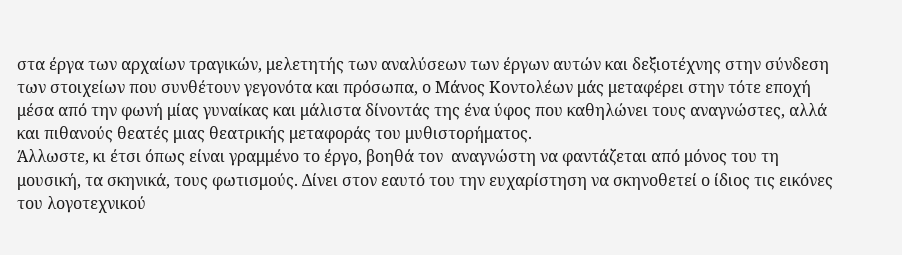στα έργα των αρχαίων τραγικών, μελετητής των αναλύσεων των έργων αυτών και δεξιοτέχνης στην σύνδεση των στοιχείων που συνθέτουν γεγονότα και πρόσωπα, ο Μάνος Κοντολέων μάς μεταφέρει στην τότε εποχή μέσα από την φωνή μίας γυναίκας και μάλιστα δίνοντάς της ένα ύφος που καθηλώνει τους αναγνώστες, αλλά και πιθανούς θεατές μιας θεατρικής μεταφοράς του μυθιστορήματος.
Άλλωστε, κι έτσι όπως είναι γραμμένο το έργο, βοηθά τον  αναγνώστη να φαντάζεται από μόνος του τη μουσική, τα σκηνικά, τους φωτισμούς. Δίνει στον εαυτό του την ευχαρίστηση να σκηνοθετεί ο ίδιος τις εικόνες του λογοτεχνικού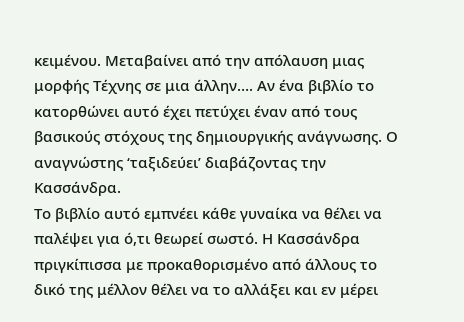κειμένου. Μεταβαίνει από την απόλαυση μιας μορφής Τέχνης σε μια άλλην…. Αν ένα βιβλίο το κατορθώνει αυτό έχει πετύχει έναν από τους βασικούς στόχους της δημιουργικής ανάγνωσης. Ο αναγνώστης ‘ταξιδεύει’ διαβάζοντας την Κασσάνδρα.
Το βιβλίο αυτό εμπνέει κάθε γυναίκα να θέλει να παλέψει για ό,τι θεωρεί σωστό. Η Κασσάνδρα πριγκίπισσα με προκαθορισμένο από άλλους το δικό της μέλλον θέλει να το αλλάξει και εν μέρει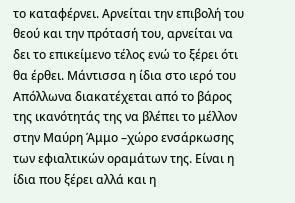το καταφέρνει. Αρνείται την επιβολή του θεού και την πρότασή του, αρνείται να δει το επικείμενο τέλος ενώ το ξέρει ότι θα έρθει. Μάντισσα η ίδια στο ιερό του Απόλλωνα διακατέχεται από το βάρος της ικανότητάς της να βλέπει το μέλλον στην Μαύρη Άμμο –χώρο ενσάρκωσης των εφιαλτικών οραμάτων της. Είναι η ίδια που ξέρει αλλά και η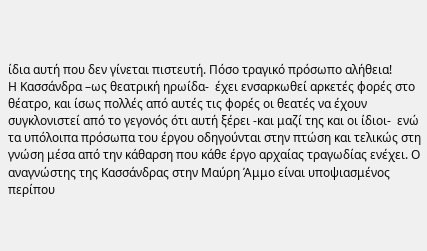ίδια αυτή που δεν γίνεται πιστευτή. Πόσο τραγικό πρόσωπο αλήθεια!
Η Κασσάνδρα –ως θεατρική ηρωίδα-  έχει ενσαρκωθεί αρκετές φορές στο θέατρο, και ίσως πολλές από αυτές τις φορές οι θεατές να έχουν συγκλονιστεί από το γεγονός ότι αυτή ξέρει -και μαζί της και οι ίδιοι-  ενώ τα υπόλοιπα πρόσωπα του έργου οδηγούνται στην πτώση και τελικώς στη γνώση μέσα από την κάθαρση που κάθε έργο αρχαίας τραγωδίας ενέχει. Ο αναγνώστης της Κασσάνδρας στην Μαύρη Άμμο είναι υποψιασμένος περίπου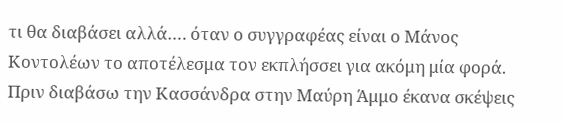τι θα διαβάσει αλλά…. όταν ο συγγραφέας είναι ο Μάνος Κοντολέων το αποτέλεσμα τον εκπλήσσει για ακόμη μία φορά.
Πριν διαβάσω την Κασσάνδρα στην Μαύρη Άμμο έκανα σκέψεις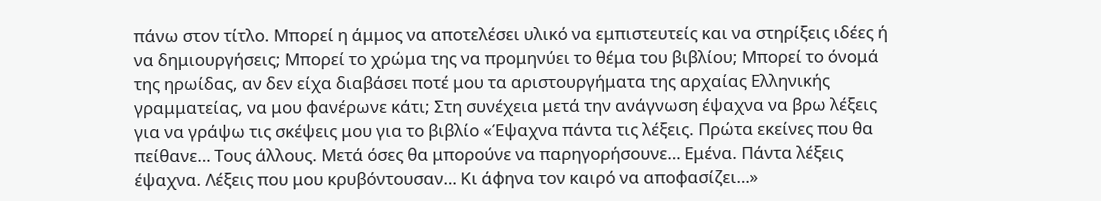πάνω στον τίτλο. Μπορεί η άμμος να αποτελέσει υλικό να εμπιστευτείς και να στηρίξεις ιδέες ή να δημιουργήσεις; Μπορεί το χρώμα της να προμηνύει το θέμα του βιβλίου; Μπορεί το όνομά της ηρωίδας, αν δεν είχα διαβάσει ποτέ μου τα αριστουργήματα της αρχαίας Ελληνικής γραμματείας, να μου φανέρωνε κάτι; Στη συνέχεια μετά την ανάγνωση έψαχνα να βρω λέξεις για να γράψω τις σκέψεις μου για το βιβλίο «Έψαχνα πάντα τις λέξεις. Πρώτα εκείνες που θα πείθανε… Τους άλλους. Μετά όσες θα μπορούνε να παρηγορήσουνε… Εμένα. Πάντα λέξεις έψαχνα. Λέξεις που μου κρυβόντουσαν… Κι άφηνα τον καιρό να αποφασίζει…»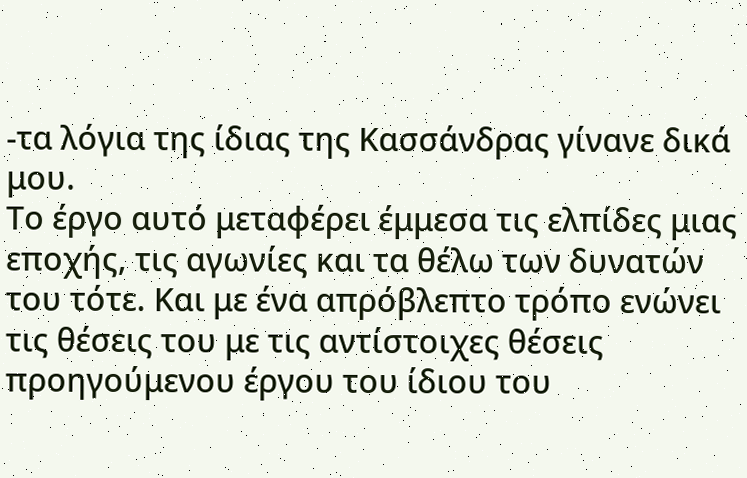-τα λόγια της ίδιας της Κασσάνδρας γίνανε δικά μου.
Το έργο αυτό μεταφέρει έμμεσα τις ελπίδες μιας εποχής, τις αγωνίες και τα θέλω των δυνατών του τότε. Και με ένα απρόβλεπτο τρόπο ενώνει τις θέσεις του με τις αντίστοιχες θέσεις προηγούμενου έργου του ίδιου του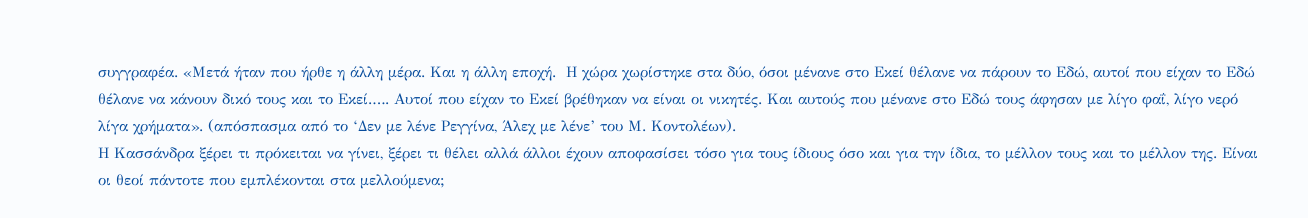συγγραφέα. «Μετά ήταν που ήρθε η άλλη μέρα. Και η άλλη εποχή.  Η χώρα χωρίστηκε στα δύο, όσοι μένανε στο Εκεί θέλανε να πάρουν το Εδώ, αυτοί που είχαν το Εδώ θέλανε να κάνουν δικό τους και το Εκεί.…. Αυτοί που είχαν το Εκεί βρέθηκαν να είναι οι νικητές. Και αυτούς που μένανε στο Εδώ τους άφησαν με λίγο φαΐ, λίγο νερό λίγα χρήματα». (απόσπασμα από το ‘Δεν με λένε Ρεγγίνα, Άλεχ με λένε’ του Μ. Κοντολέων).
Η Κασσάνδρα ξέρει τι πρόκειται να γίνει, ξέρει τι θέλει αλλά άλλοι έχουν αποφασίσει τόσο για τους ίδιους όσο και για την ίδια, το μέλλον τους και το μέλλον της. Είναι οι θεοί πάντοτε που εμπλέκονται στα μελλούμενα;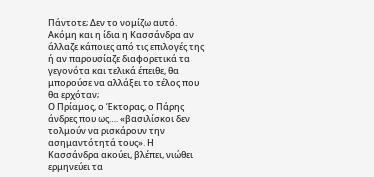Πάντοτε; Δεν το νομίζω αυτό. Ακόμη και η ίδια η Κασσάνδρα αν άλλαζε κάποιες από τις επιλογές της ή αν παρουσίαζε διαφορετικά τα γεγονότα και τελικά έπειθε, θα μπορούσε να αλλάξει το τέλος που θα ερχόταν;
Ο Πρίαμος, ο Έκτορας, ο Πάρης άνδρες που ως…. «βασιλίσκοι δεν τολμούν να ρισκάρουν την ασημαντότητά τους». Η Κασσάνδρα ακούει, βλέπει, νιώθει ερμηνεύει τα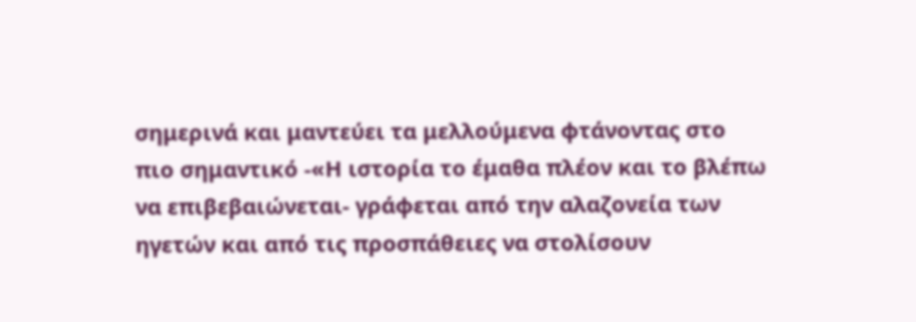σημερινά και μαντεύει τα μελλούμενα φτάνοντας στο πιο σημαντικό -«Η ιστορία το έμαθα πλέον και το βλέπω να επιβεβαιώνεται- γράφεται από την αλαζονεία των ηγετών και από τις προσπάθειες να στολίσουν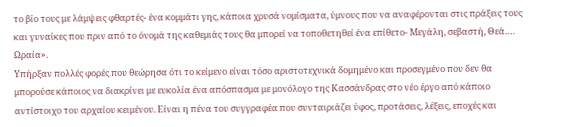το βίο τους με λάμψεις φθαρτές- ένα κομμάτι γης, κάποια χρυσά νομίσματα, ύμνους που να αναφέρονται στις πράξεις τους και γυναίκες που πριν από το όνομά της καθεμιάς τους θα μπορεί να τοποθετηθεί ένα επίθετο- Μεγάλη, σεβαστή, Θεά…. Ωραία».
Υπήρξαν πολλές φορές που θεώρησα ότι το κείμενο είναι τόσο αριστοτεχνικά δομημένο και προσεγμένο που δεν θα μπορούσε κάποιος να διακρίνει με ευκολία ένα απόσπασμα με μονόλογο της Κασσάνδρας στο νέο έργο από κάποιο αντίστοιχο του αρχαίου κειμένου. Είναι η πένα του συγγραφέα που συνταιριάζει ύφος, προτάσεις, λέξεις, εποχές και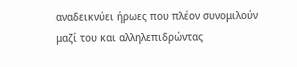αναδεικνύει ήρωες που πλέον συνομιλούν μαζί του και αλληλεπιδρώντας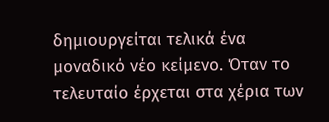δημιουργείται τελικά ένα μοναδικό νέο κείμενο. Όταν το τελευταίο έρχεται στα χέρια των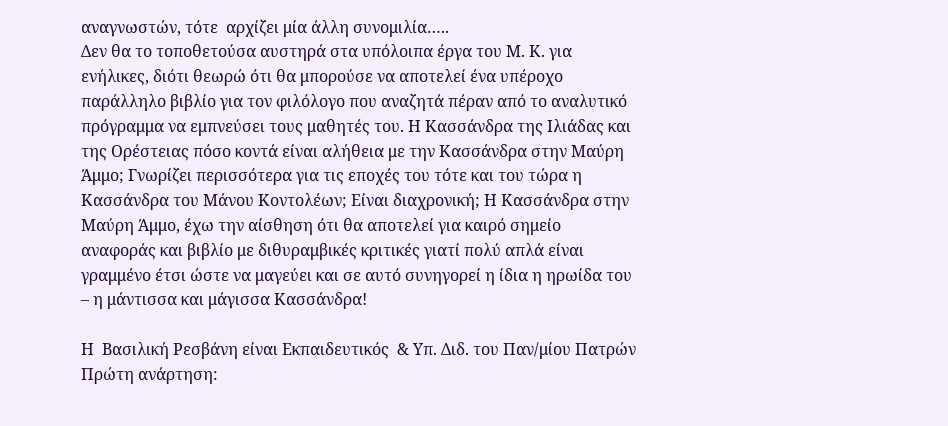αναγνωστών, τότε  αρχίζει μία άλλη συνομιλία…..
Δεν θα το τοποθετούσα αυστηρά στα υπόλοιπα έργα του Μ. Κ. για ενήλικες, διότι θεωρώ ότι θα μπορούσε να αποτελεί ένα υπέροχο παράλληλο βιβλίο για τον φιλόλογο που αναζητά πέραν από το αναλυτικό πρόγραμμα να εμπνεύσει τους μαθητές του. Η Κασσάνδρα της Ιλιάδας και της Ορέστειας πόσο κοντά είναι αλήθεια με την Κασσάνδρα στην Μαύρη Άμμο; Γνωρίζει περισσότερα για τις εποχές του τότε και του τώρα η Κασσάνδρα του Μάνου Κοντολέων; Είναι διαχρονική; Η Κασσάνδρα στην Μαύρη Άμμο, έχω την αίσθηση ότι θα αποτελεί για καιρό σημείο αναφοράς και βιβλίο με διθυραμβικές κριτικές γιατί πολύ απλά είναι γραμμένο έτσι ώστε να μαγεύει και σε αυτό συνηγορεί η ίδια η ηρωίδα του – η μάντισσα και μάγισσα Κασσάνδρα!

Η  Βασιλική Ρεσβάνη είναι Εκπαιδευτικός  & Υπ. Διδ. του Παν/μίου Πατρών
Πρώτη ανάρτηση: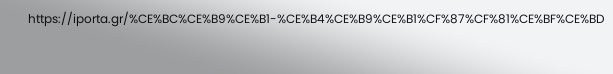https://iporta.gr/%CE%BC%CE%B9%CE%B1-%CE%B4%CE%B9%CE%B1%CF%87%CF%81%CE%BF%CE%BD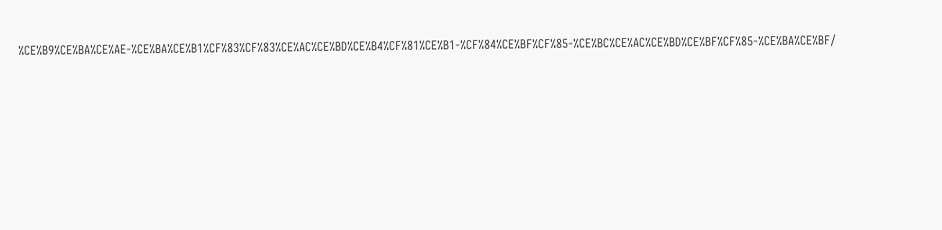%CE%B9%CE%BA%CE%AE-%CE%BA%CE%B1%CF%83%CF%83%CE%AC%CE%BD%CE%B4%CF%81%CE%B1-%CF%84%CE%BF%CF%85-%CE%BC%CE%AC%CE%BD%CE%BF%CF%85-%CE%BA%CE%BF/